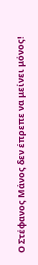Ο Στέφανος Μάνος δεν έπρεπε να μείνει μόνος!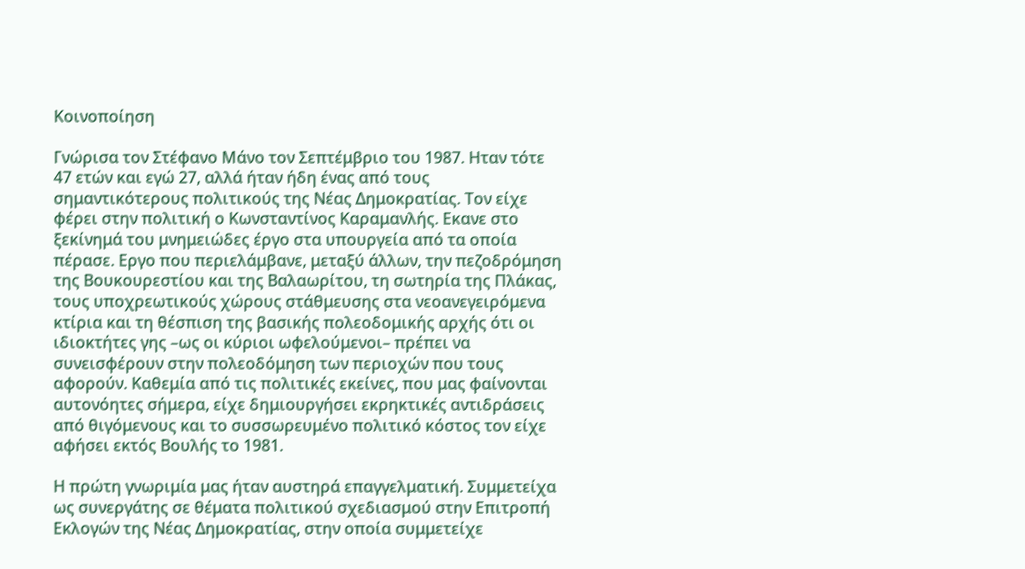Κοινοποίηση

Γνώρισα τον Στέφανο Μάνο τον Σεπτέμβριο του 1987. Ηταν τότε 47 ετών και εγώ 27, αλλά ήταν ήδη ένας από τους σημαντικότερους πολιτικούς της Νέας Δημοκρατίας. Τον είχε φέρει στην πολιτική ο Κωνσταντίνος Καραμανλής. Εκανε στο ξεκίνημά του μνημειώδες έργο στα υπουργεία από τα οποία πέρασε. Εργο που περιελάμβανε, μεταξύ άλλων, την πεζοδρόμηση της Βουκουρεστίου και της Βαλαωρίτου, τη σωτηρία της Πλάκας, τους υποχρεωτικούς χώρους στάθμευσης στα νεοανεγειρόμενα κτίρια και τη θέσπιση της βασικής πολεοδομικής αρχής ότι οι ιδιοκτήτες γης –ως οι κύριοι ωφελούμενοι– πρέπει να συνεισφέρουν στην πολεοδόμηση των περιοχών που τους αφορούν. Καθεμία από τις πολιτικές εκείνες, που μας φαίνονται αυτονόητες σήμερα, είχε δημιουργήσει εκρηκτικές αντιδράσεις από θιγόμενους και το συσσωρευμένο πολιτικό κόστος τον είχε αφήσει εκτός Βουλής το 1981.

Η πρώτη γνωριμία μας ήταν αυστηρά επαγγελματική. Συμμετείχα ως συνεργάτης σε θέματα πολιτικού σχεδιασμού στην Επιτροπή Εκλογών της Νέας Δημοκρατίας, στην οποία συμμετείχε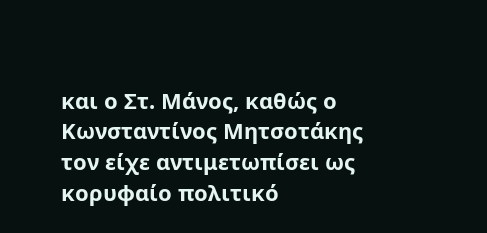και ο Στ. Μάνος, καθώς ο Κωνσταντίνος Μητσοτάκης τον είχε αντιμετωπίσει ως κορυφαίο πολιτικό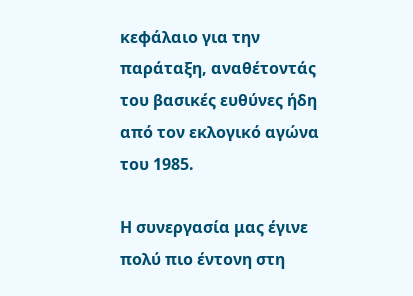κεφάλαιο για την παράταξη, αναθέτοντάς του βασικές ευθύνες ήδη από τον εκλογικό αγώνα του 1985.

Η συνεργασία μας έγινε πολύ πιο έντονη στη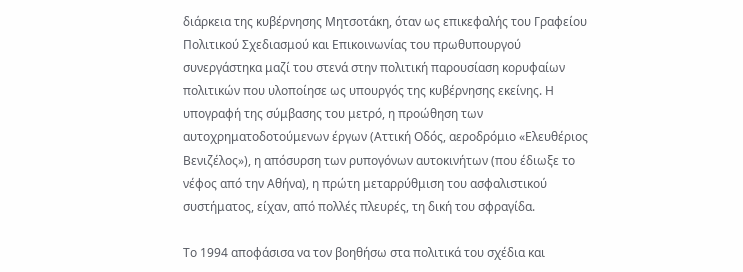διάρκεια της κυβέρνησης Μητσοτάκη, όταν ως επικεφαλής του Γραφείου Πολιτικού Σχεδιασμού και Επικοινωνίας του πρωθυπουργού συνεργάστηκα μαζί του στενά στην πολιτική παρουσίαση κορυφαίων πολιτικών που υλοποίησε ως υπουργός της κυβέρνησης εκείνης. Η υπογραφή της σύμβασης του μετρό, η προώθηση των αυτοχρηματοδοτούμενων έργων (Αττική Οδός, αεροδρόμιο «Ελευθέριος Βενιζέλος»), η απόσυρση των ρυπογόνων αυτοκινήτων (που έδιωξε το νέφος από την Αθήνα), η πρώτη μεταρρύθμιση του ασφαλιστικού συστήματος, είχαν, από πολλές πλευρές, τη δική του σφραγίδα.

Το 1994 αποφάσισα να τον βοηθήσω στα πολιτικά του σχέδια και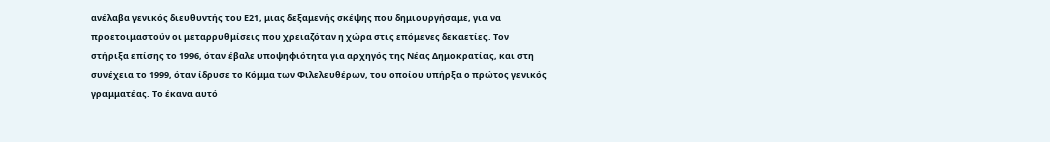ανέλαβα γενικός διευθυντής του Ε21, μιας δεξαμενής σκέψης που δημιουργήσαμε, για να προετοιμαστούν οι μεταρρυθμίσεις που χρειαζόταν η χώρα στις επόμενες δεκαετίες. Τον στήριξα επίσης το 1996, όταν έβαλε υποψηφιότητα για αρχηγός της Νέας Δημοκρατίας, και στη συνέχεια το 1999, όταν ίδρυσε το Κόμμα των Φιλελευθέρων, του οποίου υπήρξα ο πρώτος γενικός γραμματέας. Το έκανα αυτό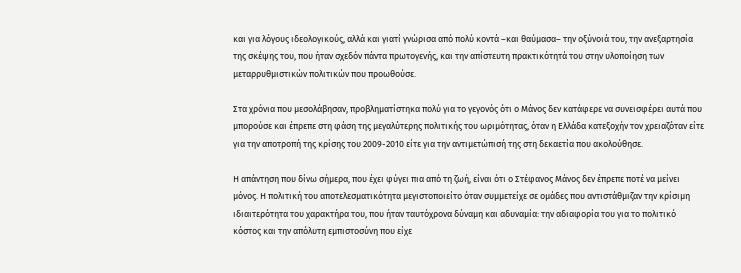και για λόγους ιδεολογικούς, αλλά και γιατί γνώρισα από πολύ κοντά –και θαύμασα– την οξύνοιά του, την ανεξαρτησία της σκέψης του, που ήταν σχεδόν πάντα πρωτογενής, και την απίστευτη πρακτικότητά του στην υλοποίηση των μεταρρυθμιστικών πολιτικών που προωθούσε.

Στα χρόνια που μεσολάβησαν, προβληματίστηκα πολύ για το γεγονός ότι ο Μάνος δεν κατάφερε να συνεισφέρει αυτά που μπορούσε και έπρεπε στη φάση της μεγαλύτερης πολιτικής του ωριμότητας, όταν η Ελλάδα κατεξοχήν τον χρειαζόταν είτε για την αποτροπή της κρίσης του 2009-2010 είτε για την αντιμετώπισή της στη δεκαετία που ακολούθησε.

Η απάντηση που δίνω σήμερα, που έχει φύγει πια από τη ζωή, είναι ότι ο Στέφανος Μάνος δεν έπρεπε ποτέ να μείνει μόνος. Η πολιτική του αποτελεσματικότητα μεγιστοποιείτο όταν συμμετείχε σε ομάδες που αντιστάθμιζαν την κρίσιμη ιδιαιτερότητα του χαρακτήρα του, που ήταν ταυτόχρονα δύναμη και αδυναμία: την αδιαφορία του για το πολιτικό κόστος και την απόλυτη εμπιστοσύνη που είχε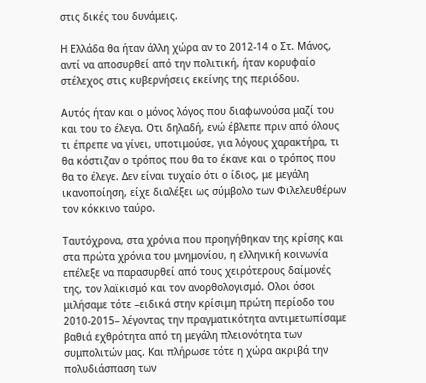στις δικές του δυνάμεις.

Η Ελλάδα θα ήταν άλλη χώρα αν το 2012-14 ο Στ. Μάνος, αντί να αποσυρθεί από την πολιτική, ήταν κορυφαίο στέλεχος στις κυβερνήσεις εκείνης της περιόδου.

Αυτός ήταν και ο μόνος λόγος που διαφωνούσα μαζί του και του το έλεγα. Οτι δηλαδή, ενώ έβλεπε πριν από όλους τι έπρεπε να γίνει, υποτιμούσε, για λόγους χαρακτήρα, τι θα κόστιζαν ο τρόπος που θα το έκανε και ο τρόπος που θα το έλεγε. Δεν είναι τυχαίο ότι ο ίδιος, με μεγάλη ικανοποίηση, είχε διαλέξει ως σύμβολο των Φιλελευθέρων τον κόκκινο ταύρο.

Ταυτόχρονα, στα χρόνια που προηγήθηκαν της κρίσης και στα πρώτα χρόνια του μνημονίου, η ελληνική κοινωνία επέλεξε να παρασυρθεί από τους χειρότερους δαίμονές της, τον λαϊκισμό και τον ανορθολογισμό. Ολοι όσοι μιλήσαμε τότε –ειδικά στην κρίσιμη πρώτη περίοδο του 2010-2015– λέγοντας την πραγματικότητα αντιμετωπίσαμε βαθιά εχθρότητα από τη μεγάλη πλειονότητα των συμπολιτών μας. Και πλήρωσε τότε η χώρα ακριβά την πολυδιάσπαση των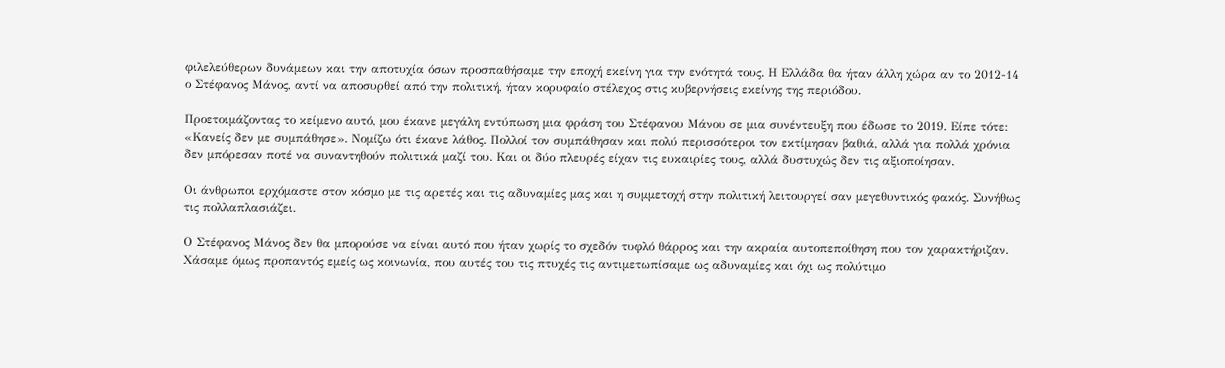φιλελεύθερων δυνάμεων και την αποτυχία όσων προσπαθήσαμε την εποχή εκείνη για την ενότητά τους. Η Ελλάδα θα ήταν άλλη χώρα αν το 2012-14 ο Στέφανος Μάνος, αντί να αποσυρθεί από την πολιτική, ήταν κορυφαίο στέλεχος στις κυβερνήσεις εκείνης της περιόδου.

Προετοιμάζοντας το κείμενο αυτό, μου έκανε μεγάλη εντύπωση μια φράση του Στέφανου Μάνου σε μια συνέντευξη που έδωσε το 2019. Είπε τότε: «Κανείς δεν με συμπάθησε». Νομίζω ότι έκανε λάθος. Πολλοί τον συμπάθησαν και πολύ περισσότεροι τον εκτίμησαν βαθιά, αλλά για πολλά χρόνια δεν μπόρεσαν ποτέ να συναντηθούν πολιτικά μαζί του. Και οι δύο πλευρές είχαν τις ευκαιρίες τους, αλλά δυστυχώς δεν τις αξιοποίησαν.

Οι άνθρωποι ερχόμαστε στον κόσμο με τις αρετές και τις αδυναμίες μας και η συμμετοχή στην πολιτική λειτουργεί σαν μεγεθυντικός φακός. Συνήθως τις πολλαπλασιάζει.

Ο Στέφανος Μάνος δεν θα μπορούσε να είναι αυτό που ήταν χωρίς το σχεδόν τυφλό θάρρος και την ακραία αυτοπεποίθηση που τον χαρακτήριζαν. Χάσαμε όμως προπαντός εμείς ως κοινωνία, που αυτές του τις πτυχές τις αντιμετωπίσαμε ως αδυναμίες και όχι ως πολύτιμο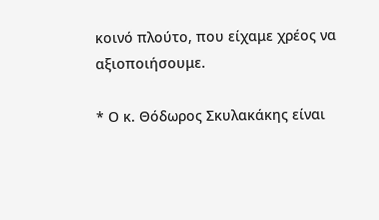κοινό πλούτο, που είχαμε χρέος να αξιοποιήσουμε.

* Ο κ. Θόδωρος Σκυλακάκης είναι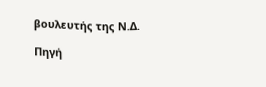βουλευτής της Ν.Δ.

Πηγή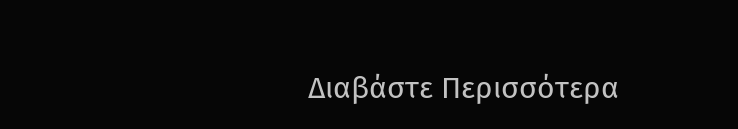Διαβάστε Περισσότερα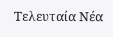Tελευταία Nέα